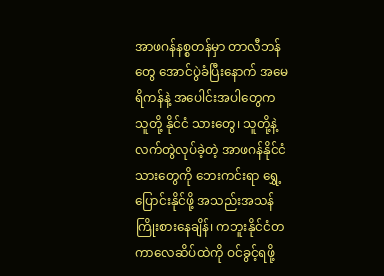အာဖဂန်နစ္စတန်မှာ တာလီဘန်တွေ အောင်ပွဲခံပြီးနောက် အမေရိကန်နဲ့ အပေါင်းအပါတွေက သူတို့ နိုင်ငံ သားတွေ၊ သူတို့နဲ့လက်တွဲလုပ်ခဲ့တဲ့ အာဖဂန်နိုင်ငံသားတွေကို ဘေးကင်းရာ ရွှေ့ပြောင်းနိုင်ဖို့ အသည်းအသန်ကြိုးစားနေချိန်၊ ကဘူးနိုင်ငံတကာလေဆိပ်ထဲကို ဝင်ခွင့်ရဖို့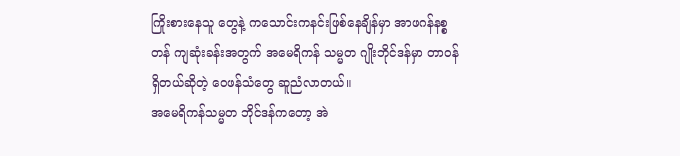ကြိုးစားနေသူ တွေနဲ့ ကသောင်းကနင်းဖြစ်နေချိန်မှာ အာဖဂန်နစ္စတန် ကျဆုံးခန်းအတွက် အမေရိကန် သမ္မတ ဂျိုးဘိုင်ဒန်မှာ တာဝန်ရှိတယ်ဆိုတဲ့ ဝေဖန်သံတွေ ဆူညံလာတယ်။
အမေရိကန်သမ္မတ ဘိုင်ဒန်ကတော့ အဲ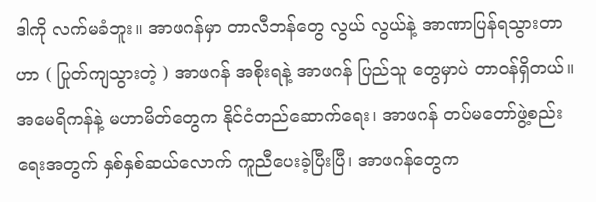ဒါကို လက်မခံဘူး။ အာဖဂန်မှာ တာလီဘန်တွေ လွယ် လွယ်နဲ့ အာဏာပြန်ရသွားတာဟာ ( ပြုတ်ကျသွားတဲ့ ) အာဖဂန် အစိုးရနဲ့ အာဖဂန် ပြည်သူ တွေမှာပဲ တာဝန်ရှိတယ်။ အမေရိကန်နဲ့ မဟာမိတ်တွေက နိုင်ငံတည်ဆောက်ရေး၊ အာဖဂန် တပ်မတော်ဖွဲ့စည်းရေးအတွက် နှစ်နှစ်ဆယ်လောက် ကူညီပေးခဲ့ပြီးပြီ၊ အာဖဂန်တွေက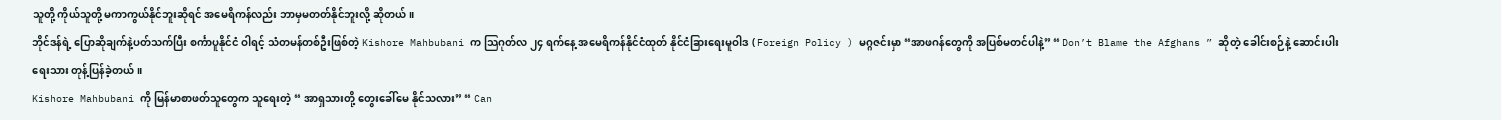သူတို့ ကိုယ်သူတို့ မကာကွယ်နိုင်ဘူးဆိုရင် အမေရိကန်လည်း ဘာမှမတတ်နိုင်ဘူးလို့ ဆိုတယ်။
ဘိုင်ဒန်ရဲ့ ပြောဆိုချက်နဲ့ပတ်သက်ပြီး စင်္ကာပူနိုင်ငံ ဝါရင့် သံတမန်တစ်ဦးဖြစ်တဲ့ Kishore Mahbubani က သြဂုတ်လ ၂၄ ရက်နေ့ အမေရိကန်နိုင်ငံထုတ် နိုင်ငံခြားရေးမူဝါဒ ( Foreign Policy ) မဂ္ဂဇင်းမှာ “အာဖဂန်တွေကို အပြစ်မတင်ပါနဲ့” “ Don’t Blame the Afghans ” ဆိုတဲ့ ခေါင်းစဉ်နဲ့ ဆောင်းပါးရေးသား တုန့်ပြန်ခဲ့တယ်။
Kishore Mahbubani ကို မြန်မာစာဖတ်သူတွေက သူရေးတဲ့ “ အာရှသားတို့ တွေးခေါ်မေ နိုင်သလား” “ Can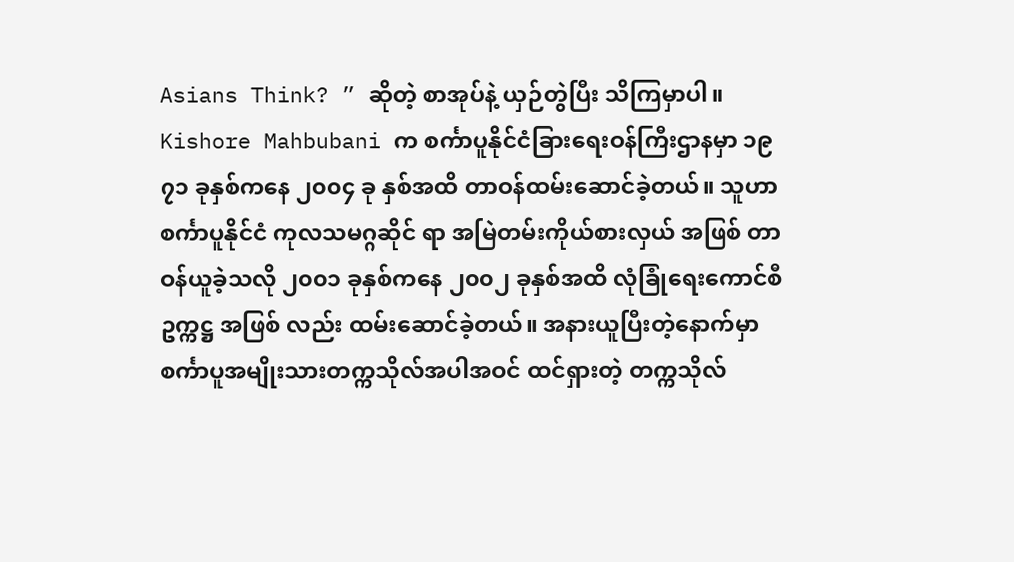Asians Think? ” ဆိုတဲ့ စာအုပ်နဲ့ ယှဉ်တွဲပြီး သိကြမှာပါ။ Kishore Mahbubani က စင်္ကာပူနိုင်ငံခြားရေးဝန်ကြီးဌာနမှာ ၁၉ ၇၁ ခုနှစ်ကနေ ၂၀၀၄ ခု နှစ်အထိ တာဝန်ထမ်းဆောင်ခဲ့တယ်။ သူဟာ စင်္ကာပူနိုင်ငံ ကုလသမဂ္ဂဆိုင် ရာ အမြဲတမ်းကိုယ်စားလှယ် အဖြစ် တာဝန်ယူခဲ့သလို ၂၀၀၁ ခုနှစ်ကနေ ၂၀၀၂ ခုနှစ်အထိ လုံခြုံရေးကောင်စီ ဥက္ကဋ္ဌ အဖြစ် လည်း ထမ်းဆောင်ခဲ့တယ်။ အနားယူပြီးတဲ့နောက်မှာ စင်္ကာပူအမျိုးသားတက္ကသိုလ်အပါအဝင် ထင်ရှားတဲ့ တက္ကသိုလ်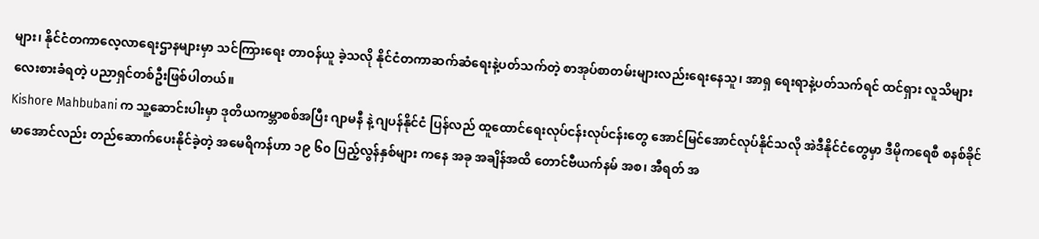များ၊ နိုင်ငံတကာလေ့လာရေးဌာနများမှာ သင်ကြားရေး တာဝန်ယူ ခဲ့သလို နိုင်ငံတကာဆက်ဆံရေးနဲ့ပတ်သက်တဲ့ စာအုပ်စာတမ်းများလည်းရေးနေသူ၊ အာရှ ရေးရာနဲ့ပတ်သက်ရင် ထင်ရှား လူသိများ လေးစားခံရတဲ့ ပညာရှင်တစ်ဦးဖြစ်ပါတယ်။
Kishore Mahbubani က သူ့ဆောင်းပါးမှာ ဒုတိယကမ္ဘာစစ်အပြီး ဂျာမနီ နဲ့ ဂျပန်နိုင်ငံ ပြန်လည် ထူထောင်ရေးလုပ်ငန်းလုပ်ငန်းတွေ အောင်မြင်အောင်လုပ်နိုင်သလို အဲဒီနိုင်ငံတွေမှာ ဒီမိုကရေစီ စနစ်ခိုင်မာအောင်လည်း တည်ဆောက်ပေးနိုင်ခဲ့တဲ့ အမေရိကန်ဟာ ၁၉ ၆၀ ပြည့်လွန်နှစ်များ ကနေ အခု အချိန်အထိ တောင်ဗီယက်နမ် အစ၊ အီရတ် အ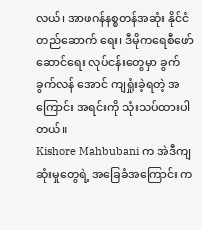လယ်၊ အာဖဂန်နစ္စတန်အဆုံး နိုင်ငံတည်ဆောက် ရေး၊ ဒီမိုကရေစီဖော်ဆောင်ရေး လုပ်ငန်းတွေမှာ ခွက်ခွက်လန် အောင် ကျရှုံးခဲ့ရတဲ့ အကြောင်း အရင်းကို သုံးသပ်ထားပါတယ်။
Kishore Mahbubani က အဲဒီကျဆုံးမှုတွေရဲ့ အခြေခံအကြောင်း က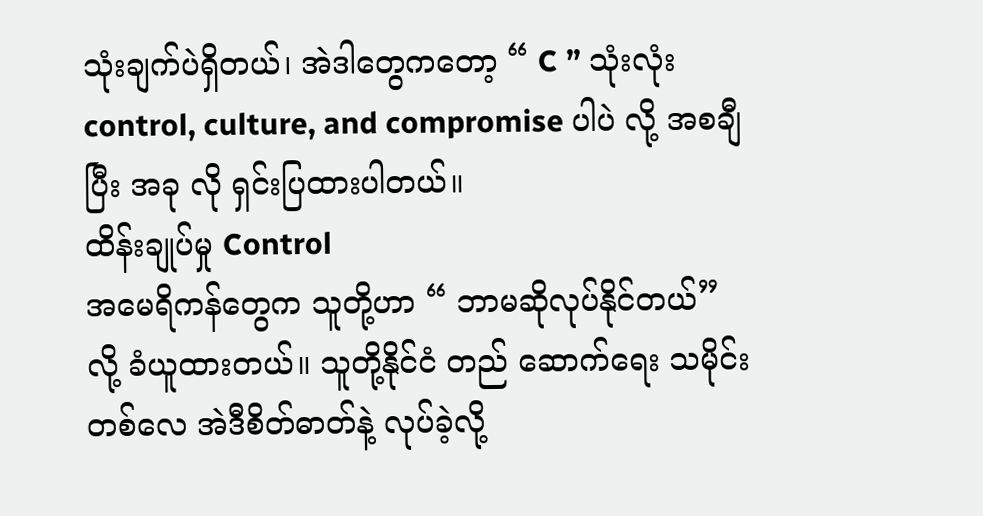သုံးချက်ပဲရှိတယ်၊ အဲဒါတွေကတော့ “ C ” သုံးလုံး control, culture, and compromise ပါပဲ လို့ အစချီပြီး အခု လို ရှင်းပြထားပါတယ်။
ထိန်းချုပ်မှု Control
အမေရိကန်တွေက သူတို့ဟာ “ ဘာမဆိုလုပ်နိုင်တယ်” လို့ ခံယူထားတယ်။ သူတို့နိုင်ငံ တည် ဆောက်ရေး သမိုင်းတစ်လေ အဲဒီစိတ်ဓာတ်နဲ့ လုပ်ခဲ့လို့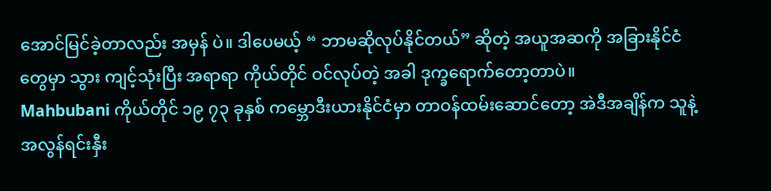အောင်မြင်ခဲ့တာလည်း အမှန် ပဲ။ ဒါပေမယ့် “ ဘာမဆိုလုပ်နိုင်တယ်” ဆိုတဲ့ အယူအဆကို အခြားနိုင်ငံတွေမှာ သွား ကျင့်သုံးပြီး အရာရာ ကိုယ်တိုင် ဝင်လုပ်တဲ့ အခါ ဒုက္ခရောက်တော့တာပဲ။
Mahbubani ကိုယ်တိုင် ၁၉ ၇၃ ခုနှစ် ကမ္ဘောဒီးယားနိုင်ငံမှာ တာဝန်ထမ်းဆောင်တော့ အဲဒီအချိန်က သူနဲ့ အလွန်ရင်းနှီး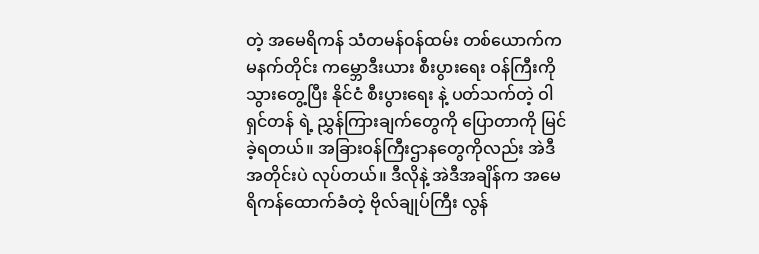တဲ့ အမေရိကန် သံတမန်ဝန်ထမ်း တစ်ယောက်က မနက်တိုင်း ကမ္ဘောဒီးယား စီးပွားရေး ဝန်ကြီးကို သွားတွေ့ပြီး နိုင်ငံ စီးပွားရေး နဲ့ ပတ်သက်တဲ့ ဝါရှင်တန် ရဲ့ ညွှန်ကြားချက်တွေကို ပြောတာကို မြင်ခဲ့ရတယ်။ အခြားဝန်ကြီးဌာနတွေကိုလည်း အဲဒီအတိုင်းပဲ လုပ်တယ်။ ဒီလိုနဲ့ အဲဒီအချိန်က အမေရိကန်ထောက်ခံတဲ့ ဗိုလ်ချုပ်ကြီး လွန်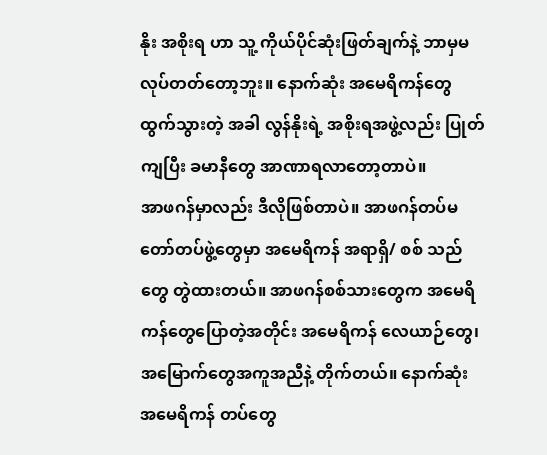နိုး အစိုးရ ဟာ သူ့ ကိုယ်ပိုင်ဆုံးဖြတ်ချက်နဲ့ ဘာမှမလုပ်တတ်တော့ဘူး။ နောက်ဆုံး အမေရိကန်တွေ ထွက်သွားတဲ့ အခါ လွန်နိုးရဲ့ အစိုးရအဖွဲ့လည်း ပြုတ်ကျပြီး ခမာနီတွေ အာဏာရလာတော့တာပဲ။
အာဖဂန်မှာလည်း ဒီလိုဖြစ်တာပဲ။ အာဖဂန်တပ်မတော်တပ်ဖွဲ့တွေမှာ အမေရိကန် အရာရှိ/ စစ် သည်တွေ တွဲထားတယ်။ အာဖဂန်စစ်သားတွေက အမေရိကန်တွေပြောတဲ့အတိုင်း အမေရိကန် လေယာဉ်တွေ၊ အမြောက်တွေအကူအညီနဲ့ တိုက်တယ်။ နောက်ဆုံး အမေရိကန် တပ်တွေ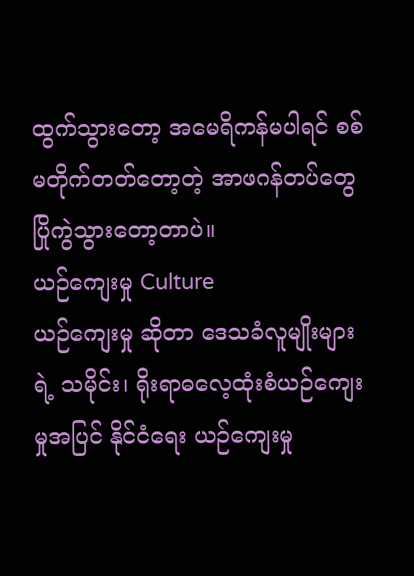ထွက်သွားတော့ အမေရိကန်မပါရင် စစ်မတိုက်တတ်တော့တဲ့ အာဖဂန်တပ်တွေ ပြိုကွဲသွားတော့တာပဲ။
ယဉ်ကျေးမှု Culture
ယဉ်ကျေးမှု ဆိုတာ ဒေသခံလူမျိုးများရဲ့ သမိုင်း၊ ရိုးရာဓလေ့ထုံးစံယဉ်ကျေးမှုအပြင် နိုင်ငံရေး ယဉ်ကျေးမှု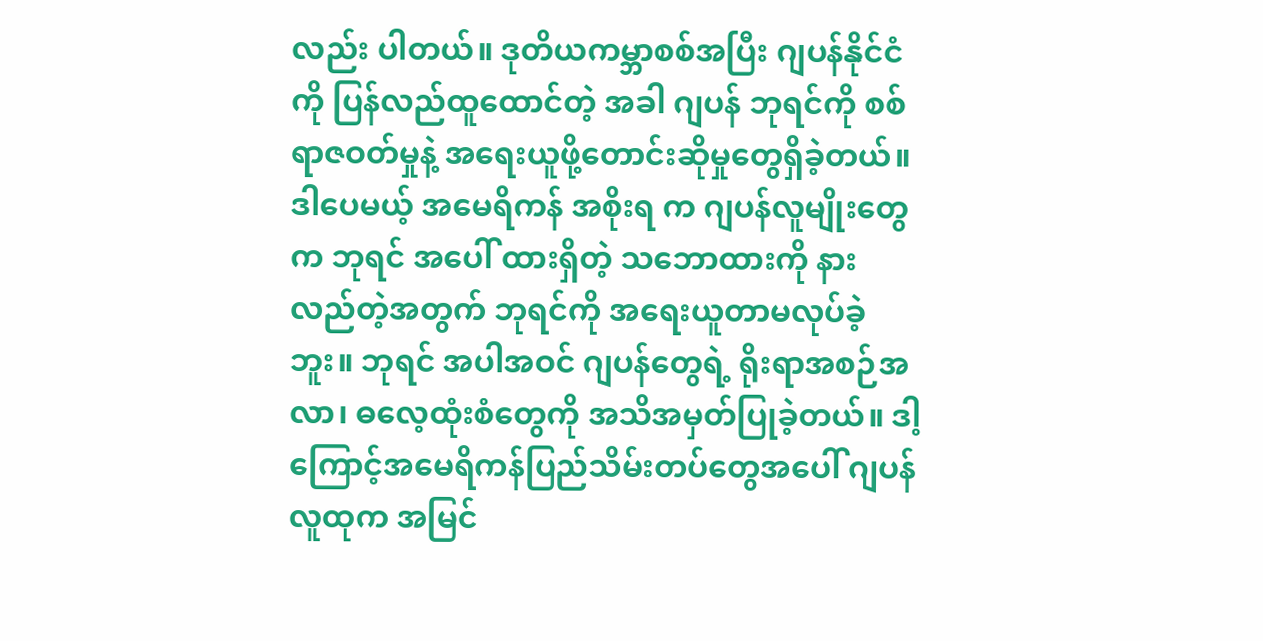လည်း ပါတယ်။ ဒုတိယကမ္ဘာစစ်အပြီး ဂျပန်နိုင်ငံကို ပြန်လည်ထူထောင်တဲ့ အခါ ဂျပန် ဘုရင်ကို စစ်ရာဇဝတ်မှုနဲ့ အရေးယူဖို့တောင်းဆိုမှုတွေရှိခဲ့တယ်။ ဒါပေမယ့် အမေရိကန် အစိုးရ က ဂျပန်လူမျိုးတွေက ဘုရင် အပေါ် ထားရှိတဲ့ သဘောထားကို နားလည်တဲ့အတွက် ဘုရင်ကို အရေးယူတာမလုပ်ခဲ့ဘူး။ ဘုရင် အပါအဝင် ဂျပန်တွေရဲ့ ရိုးရာအစဉ်အလာ၊ ဓလေ့ထုံးစံတွေကို အသိအမှတ်ပြုခဲ့တယ်။ ဒါ့ ကြောင့်အမေရိကန်ပြည်သိမ်းတပ်တွေအပေါ် ဂျပန်လူထုက အမြင်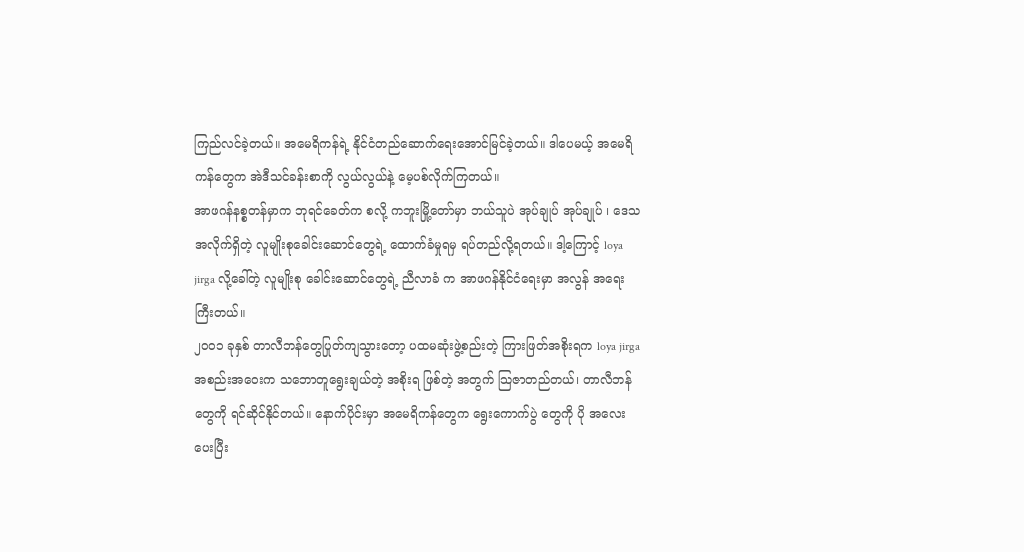ကြည်လင်ခဲ့တယ်။ အမေရိကန်ရဲ့ နိုင်ငံတည်ဆောက်ရေးအောင်မြင်ခဲ့တယ်။ ဒါပေမယ့် အမေရိကန်တွေက အဲဒီသင်ခန်းစာကို လွယ်လွယ်နဲ့ မေ့ပစ်လိုက်ကြတယ်။
အာဖဂန်နစ္စတန်မှာက ဘုရင်ခေတ်က စလို့ ကဘူးမြို့တော်မှာ ဘယ်သူပဲ အုပ်ချုပ် အုပ်ချုပ် ၊ ဒေသအလိုက်ရှိတဲ့ လူမျိုးစုခေါင်းဆောင်တွေရဲ့ ထောက်ခံမှုရမှ ရပ်တည်လို့ရတယ်။ ဒါ့ကြောင့် loya jirga လို့ခေါ်တဲ့ လူမျိုးစု ခေါင်းဆောင်တွေရဲ့ ညီလာခံ က အာဖဂန်နိုင်ငံရေးမှာ အလွန် အရေးကြီးတယ်။
၂၀၀၁ ခုနှစ် တာလီဘန်တွေပြုတ်ကျသွားတော့ ပထမဆုံးဖွဲ့စည်းတဲ့ ကြားဖြတ်အစိုးရက loya jirga အစည်းအဝေးက သဘောတူရွေးချယ်တဲ့ အစိုးရ ဖြစ်တဲ့ အတွက် သြဇာတည်တယ်၊ တာလီဘန်တွေကို ရင်ဆိုင်နိုင်တယ်။ နောက်ပိုင်းမှာ အမေရိကန်တွေက ရွေးကောက်ပွဲ တွေကို ပို အလေးပေးပြီး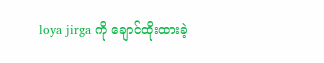loya jirga ကို ချောင်ထိုးထားခဲ့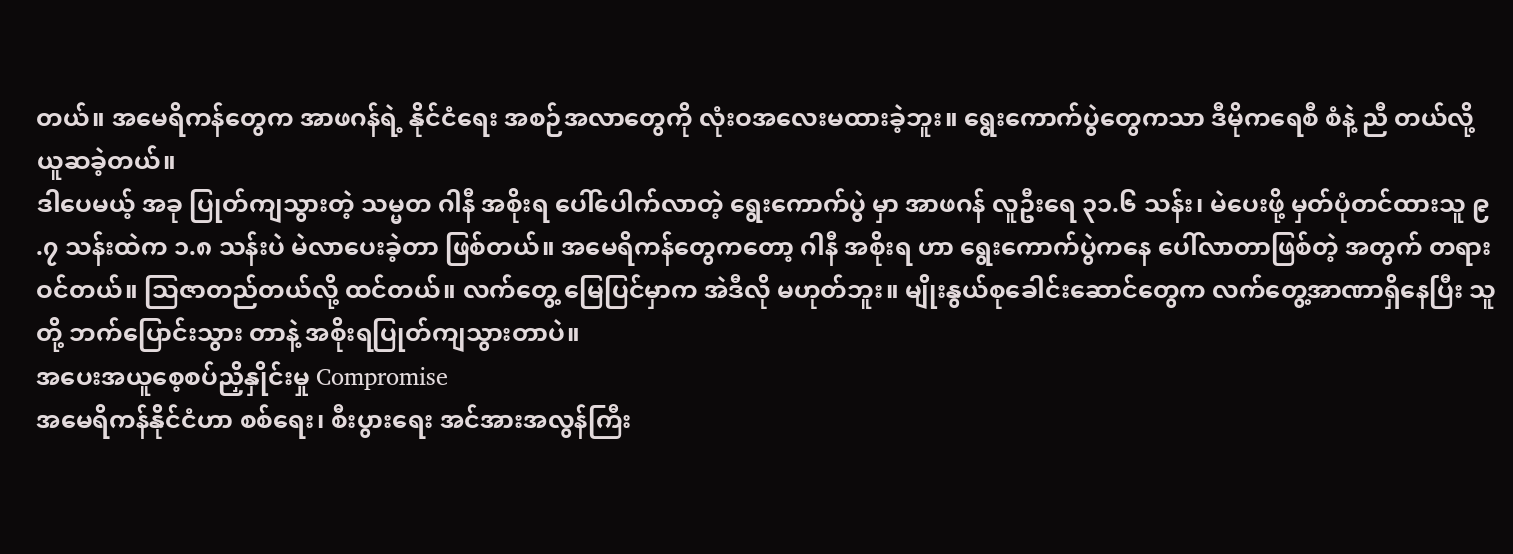တယ်။ အမေရိကန်တွေက အာဖဂန်ရဲ့ နိုင်ငံရေး အစဉ်အလာတွေကို လုံးဝအလေးမထားခဲ့ဘူး။ ရွေးကောက်ပွဲတွေကသာ ဒီမိုကရေစီ စံနဲ့ ညီ တယ်လို့ ယူဆခဲ့တယ်။
ဒါပေမယ့် အခု ပြုတ်ကျသွားတဲ့ သမ္မတ ဂါနီ အစိုးရ ပေါ်ပေါက်လာတဲ့ ရွေးကောက်ပွဲ မှာ အာဖဂန် လူဦးရေ ၃၁.၆ သန်း၊ မဲပေးဖို့ မှတ်ပုံတင်ထားသူ ၉ .၇ သန်းထဲက ၁.၈ သန်းပဲ မဲလာပေးခဲ့တာ ဖြစ်တယ်။ အမေရိကန်တွေကတော့ ဂါနီ အစိုးရ ဟာ ရွေးကောက်ပွဲကနေ ပေါ်လာတာဖြစ်တဲ့ အတွက် တရားဝင်တယ်။ သြဇာတည်တယ်လို့ ထင်တယ်။ လက်တွေ့ မြေပြင်မှာက အဲဒီလို မဟုတ်ဘူး။ မျိုးနွယ်စုခေါင်းဆောင်တွေက လက်တွေ့အာဏာရှိနေပြီး သူတို့ ဘက်ပြောင်းသွား တာနဲ့ အစိုးရပြုတ်ကျသွားတာပဲ။
အပေးအယူစေ့စပ်ညှိနှိုင်းမှု Compromise
အမေရိကန်နိုင်ငံဟာ စစ်ရေး၊ စီးပွားရေး အင်အားအလွန်ကြီး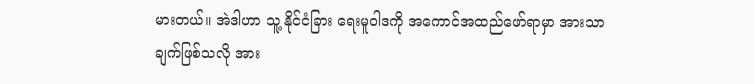မားတယ်။ အဲဒါဟာ သူ့ နိုင်ငံခြား ရေးမူဝါဒကို အကောင်အထည်ဖော်ရာမှာ အားသာချက်ဖြစ်သလို အား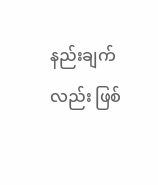နည်းချက်လည်း ဖြစ်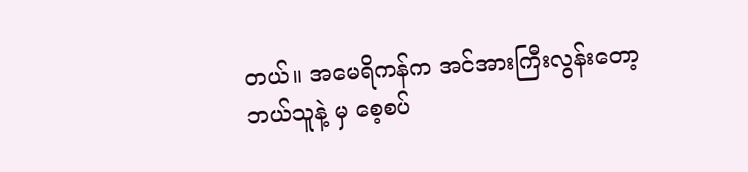တယ်။ အမေရိကန်က အင်အားကြီးလွန်းတော့ ဘယ်သူနဲ့ မှ စေ့စပ်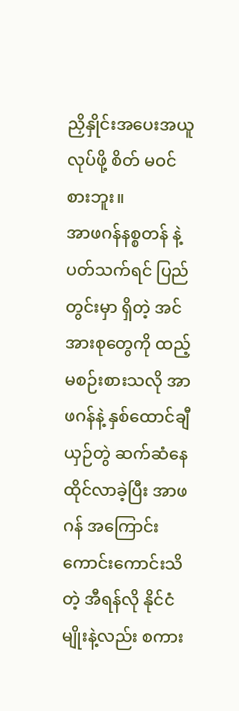ညှိနှိုင်းအပေးအယူလုပ်ဖို့ စိတ် မဝင် စားဘူး။
အာဖဂန်နစ္စတန် နဲ့ပတ်သက်ရင် ပြည်တွင်းမှာ ရှိတဲ့ အင်အားစုတွေကို ထည့်မစဉ်းစားသလို အာဖဂန်နဲ့ နှစ်ထောင်ချီ ယှဉ်တွဲ ဆက်ဆံနေထိုင်လာခဲ့ပြီး အာဖဂန် အကြောင်း ကောင်းကောင်းသိတဲ့ အီရန်လို နိုင်ငံမျိုးနဲ့လည်း စကား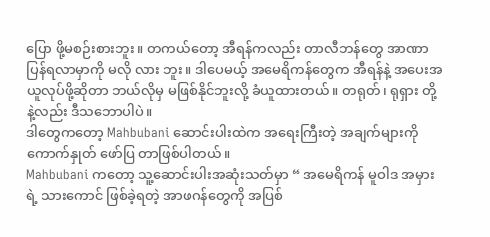ပြော ဖို့မစဉ်းစားဘူး။ တကယ်တော့ အီရန်ကလည်း တာလီဘန်တွေ အာဏာပြန်ရလာမှာကို မလို လား ဘူး။ ဒါပေမယ့် အမေရိကန်တွေက အီရန်နဲ့ အပေးအယူလုပ်ဖို့ဆိုတာ ဘယ်လိုမှ မဖြစ်နိုင်ဘူးလို့ ခံယူထားတယ်။ တရုတ်၊ ရုရှား တို့ နဲ့လည်း ဒီသဘောပါပဲ။
ဒါတွေကတော့ Mahbubani ဆောင်းပါးထဲက အရေးကြီးတဲ့ အချက်များကို ကောက်နှုတ် ဖော်ပြ တာဖြစ်ပါတယ်။
Mahbubani ကတော့ သူ့ဆောင်းပါးအဆုံးသတ်မှာ “ အမေရိကန် မူဝါဒ အမှားရဲ့ သားကောင် ဖြစ်ခဲ့ရတဲ့ အာဖဂန်တွေကို အပြစ်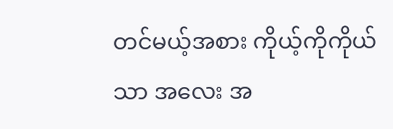တင်မယ့်အစား ကိုယ့်ကိုကိုယ်သာ အလေး အ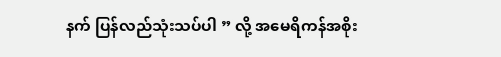နက် ပြန်လည်သုံးသပ်ပါ ” လို့ အမေရိကန်အစိုး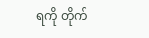ရကို တိုက်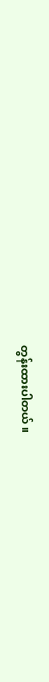တွန်းထားပါတယ်။